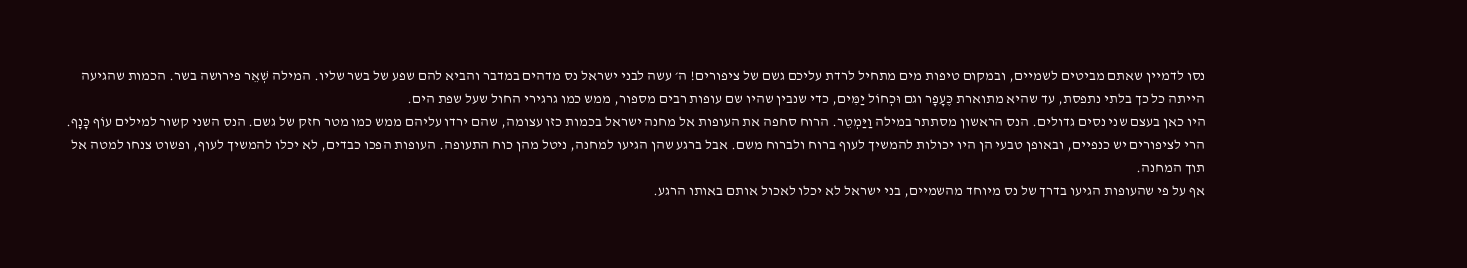נסו לדמיין שאתם מביטים לשמיים, ובמקום טיפות מים מתחיל לרדת עליכם גשם של ציפורים! ה׳ עשה לבני ישראל נס מדהים במדבר והביא להם שפע של בשר שליו. המילה שְׁאֵר פירושה בשר. הכמות שהגיעה הייתה כל כך בלתי נתפסת, עד שהיא מתוארת כֶּעָפָר וגם וּכְחוֹל יַמִּים, כדי שנבין שהיו שם עופות רבים מספור, ממש כמו גרגירי החול שעל שפת הים.
היו כאן בעצם שני נסים גדולים. הנס הראשון מסתתר במילה וַיַּמְטֵר. הרוח סחפה את העופות אל מחנה ישראל בכמות כזו עצומה, שהם ירדו עליהם ממש כמו מטר חזק של גשם. הנס השני קשור למילים עוֹף כָּנָף. הרי לציפורים יש כנפיים, ובאופן טבעי הן היו יכולות להמשיך לעוף ברוח ולברוח משם. אבל ברגע שהן הגיעו למחנה, ניטל מהן כוח התעופה. העופות הפכו כבדים, לא יכלו להמשיך לעוף, ופשוט צנחו למטה אל תוך המחנה.
אף על פי שהעופות הגיעו בדרך של נס מיוחד מהשמיים, בני ישראל לא יכלו לאכול אותם באותו הרגע.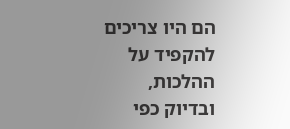הם היו צריכים להקפיד על ההלכות, ובדיוק כפי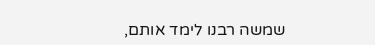שמשה רבנו לימד אותם,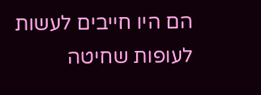הם היו חייבים לעשות לעופות שחיטה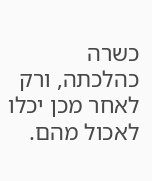כשרה כהלכתה, ורק לאחר מכן יכלו לאכול מהם.